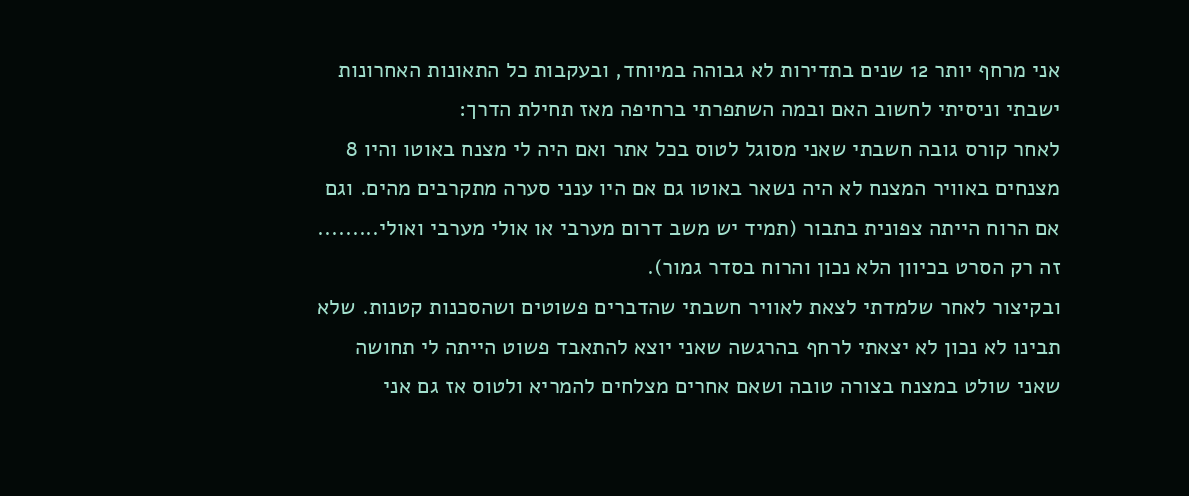אני מרחף יותר 12 שנים בתדירות לא גבוהה במיוחד, ובעקבות כל התאונות האחרונות ישבתי וניסיתי לחשוב האם ובמה השתפרתי ברחיפה מאז תחילת הדרך:
לאחר קורס גובה חשבתי שאני מסוגל לטוס בכל אתר ואם היה לי מצנח באוטו והיו 8 מצנחים באוויר המצנח לא היה נשאר באוטו גם אם היו ענני סערה מתקרבים מהים. וגם אם הרוח הייתה צפונית בתבור (תמיד יש משב דרום מערבי או אולי מערבי ואולי......... זה רק הסרט בכיוון הלא נכון והרוח בסדר גמור).
ובקיצור לאחר שלמדתי לצאת לאוויר חשבתי שהדברים פשוטים ושהסכנות קטנות. שלא תבינו לא נכון לא יצאתי לרחף בהרגשה שאני יוצא להתאבד פשוט הייתה לי תחושה שאני שולט במצנח בצורה טובה ושאם אחרים מצלחים להמריא ולטוס אז גם אני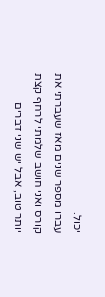יכול.
עברו מספר שנים מאז שעברתי את קורס ואני חושב שלמתי לרחף קצת יותר טוב, אבל יש שני דברים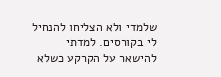שלמדי ולא הצליחו להנחיל לי בקורסים. למדתי להישאר על הקרקע כשלא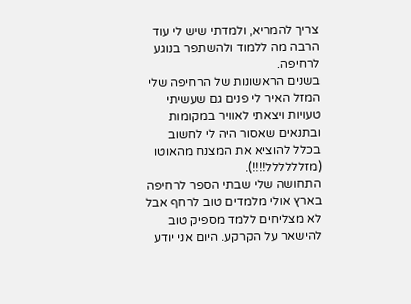צריך להמריא, ולמדתי שיש לי עוד הרבה מה ללמוד ולהשתפר בנוגע לרחיפה.
בשנים הראשונות של הרחיפה שלי המזל האיר לי פנים גם שעשיתי טעויות ויצאתי לאוויר במקומות ובתנאים שאסור היה לי לחשוב בכלל להוציא את המצנח מהאוטו (מזלללללל!!!!).
התחושה שלי שבתי הספר לרחיפה בארץ אולי מלמדים טוב לרחף אבל לא מצליחים ללמד מספיק טוב להישאר על הקרקע. היום אני יודע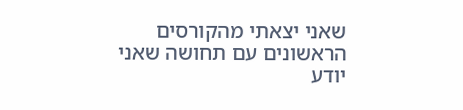שאני יצאתי מהקורסים הראשונים עם תחושה שאני יודע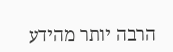הרבה יותר מהידע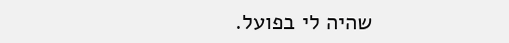שהיה לי בפועל.